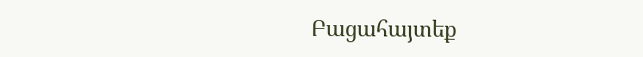Բացահայտեք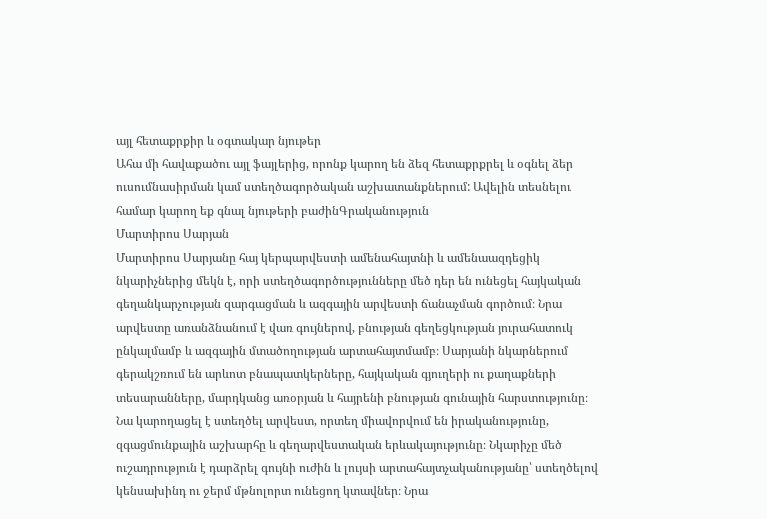այլ հետաքրքիր և օգտակար նյութեր
Ահա մի հավաքածու այլ ֆայլերից, որոնք կարող են ձեզ հետաքրքրել և օգնել ձեր ուսումնասիրման կամ ստեղծագործական աշխատանքներում: Ավելին տեսնելու համար կարող եք գնալ նյութերի բաժինԳրականություն
Մարտիրոս Սարյան
Մարտիրոս Սարյանը հայ կերպարվեստի ամենահայտնի և ամենաազդեցիկ նկարիչներից մեկն է, որի ստեղծագործությունները մեծ դեր են ունեցել հայկական գեղանկարչության զարգացման և ազգային արվեստի ճանաչման գործում։ Նրա արվեստը առանձնանում է վառ գույներով, բնության գեղեցկության յուրահատուկ ընկալմամբ և ազգային մտածողության արտահայտմամբ։ Սարյանի նկարներում գերակշռում են արևոտ բնապատկերները, հայկական գյուղերի ու քաղաքների տեսարանները, մարդկանց առօրյան և հայրենի բնության գունային հարստությունը։ Նա կարողացել է ստեղծել արվեստ, որտեղ միավորվում են իրականությունը, զգացմունքային աշխարհը և գեղարվեստական երևակայությունը։ Նկարիչը մեծ ուշադրություն է դարձրել գույնի ուժին և լույսի արտահայտչականությանը՝ ստեղծելով կենսախինդ ու ջերմ մթնոլորտ ունեցող կտավներ։ Նրա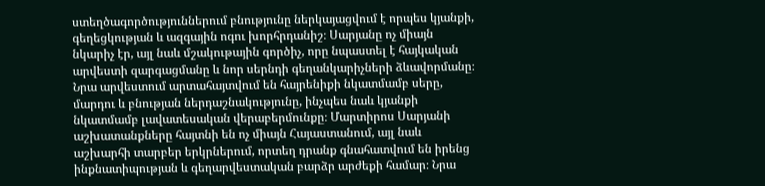ստեղծագործություններում բնությունը ներկայացվում է որպես կյանքի, գեղեցկության և ազգային ոգու խորհրդանիշ։ Սարյանը ոչ միայն նկարիչ էր, այլ նաև մշակութային գործիչ, որը նպաստել է հայկական արվեստի զարգացմանը և նոր սերնդի գեղանկարիչների ձևավորմանը։ Նրա արվեստում արտահայտվում են հայրենիքի նկատմամբ սերը, մարդու և բնության ներդաշնակությունը, ինչպես նաև կյանքի նկատմամբ լավատեսական վերաբերմունքը։ Մարտիրոս Սարյանի աշխատանքները հայտնի են ոչ միայն Հայաստանում, այլ նաև աշխարհի տարբեր երկրներում, որտեղ դրանք գնահատվում են իրենց ինքնատիպության և գեղարվեստական բարձր արժեքի համար։ Նրա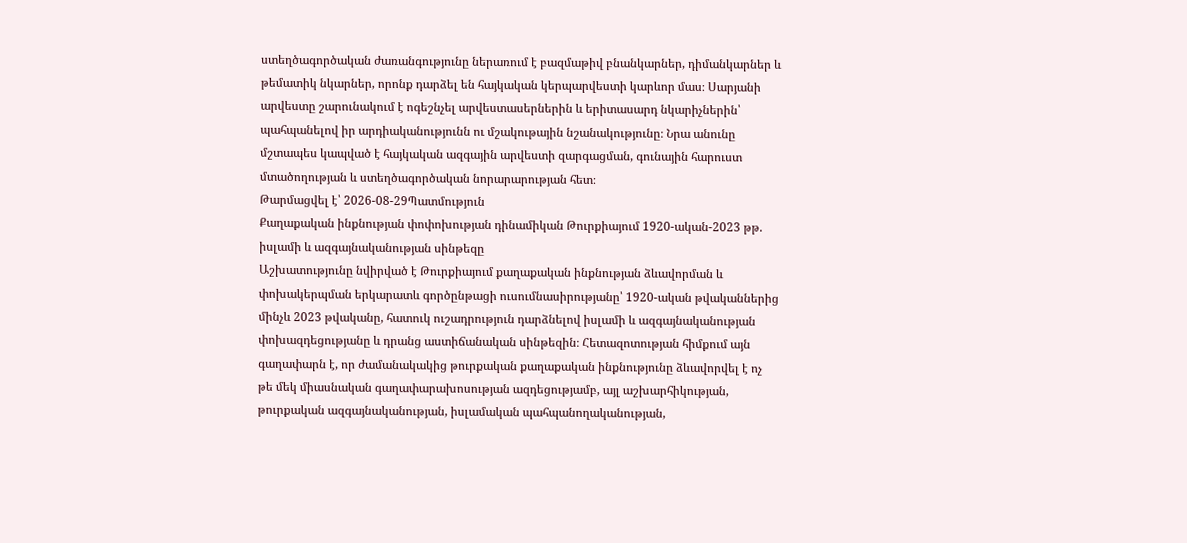ստեղծագործական ժառանգությունը ներառում է բազմաթիվ բնանկարներ, դիմանկարներ և թեմատիկ նկարներ, որոնք դարձել են հայկական կերպարվեստի կարևոր մաս։ Սարյանի արվեստը շարունակում է ոգեշնչել արվեստասերներին և երիտասարդ նկարիչներին՝ պահպանելով իր արդիականությունն ու մշակութային նշանակությունը։ Նրա անունը մշտապես կապված է հայկական ազգային արվեստի զարգացման, գունային հարուստ մտածողության և ստեղծագործական նորարարության հետ։
Թարմացվել է՝ 2026-08-29Պատմություն
Քաղաքական ինքնության փոփոխության դինամիկան Թուրքիայում 1920-ական-2023 թթ. իսլամի և ազգայնականության սինթեզը
Աշխատությունը նվիրված է Թուրքիայում քաղաքական ինքնության ձևավորման և փոխակերպման երկարատև գործընթացի ուսումնասիրությանը՝ 1920-ական թվականներից մինչև 2023 թվականը, հատուկ ուշադրություն դարձնելով իսլամի և ազգայնականության փոխազդեցությանը և դրանց աստիճանական սինթեզին։ Հետազոտության հիմքում այն գաղափարն է, որ ժամանակակից թուրքական քաղաքական ինքնությունը ձևավորվել է ոչ թե մեկ միասնական գաղափարախոսության ազդեցությամբ, այլ աշխարհիկության, թուրքական ազգայնականության, իսլամական պահպանողականության,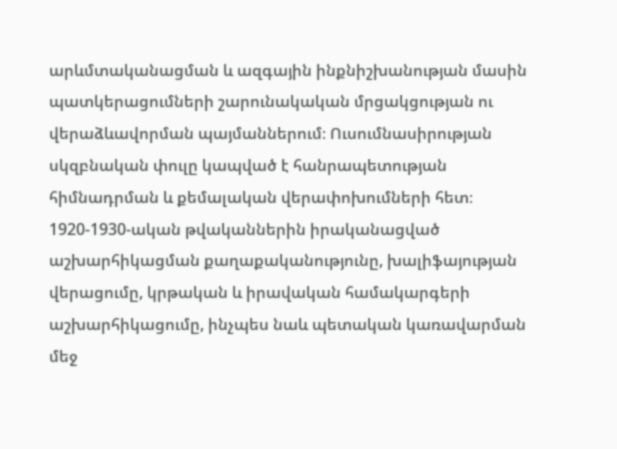արևմտականացման և ազգային ինքնիշխանության մասին պատկերացումների շարունակական մրցակցության ու վերաձևավորման պայմաններում։ Ուսումնասիրության սկզբնական փուլը կապված է հանրապետության հիմնադրման և քեմալական վերափոխումների հետ։ 1920-1930-ական թվականներին իրականացված աշխարհիկացման քաղաքականությունը, խալիֆայության վերացումը, կրթական և իրավական համակարգերի աշխարհիկացումը, ինչպես նաև պետական կառավարման մեջ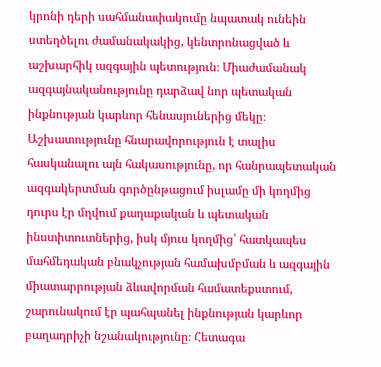կրոնի դերի սահմանափակումը նպատակ ունեին ստեղծելու ժամանակակից, կենտրոնացված և աշխարհիկ ազգային պետություն։ Միաժամանակ ազգայնականությունը դարձավ նոր պետական ինքնության կարևոր հենասյուներից մեկը։ Աշխատությունը հնարավորություն է տալիս հասկանալու այն հակասությունը, որ հանրապետական ազգակերտման գործընթացում իսլամը մի կողմից դուրս էր մղվում քաղաքական և պետական ինստիտուտներից, իսկ մյուս կողմից՝ հատկապես մահմեդական բնակչության համախմբման և ազգային միատարրության ձևավորման համատեքստում, շարունակում էր պահպանել ինքնության կարևոր բաղադրիչի նշանակությունը։ Հետագա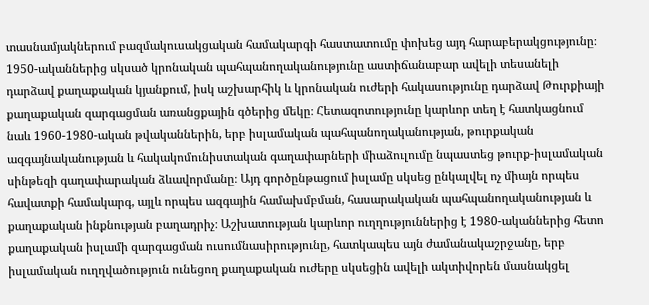տասնամյակներում բազմակուսակցական համակարգի հաստատումը փոխեց այդ հարաբերակցությունը։ 1950-ականներից սկսած կրոնական պահպանողականությունը աստիճանաբար ավելի տեսանելի դարձավ քաղաքական կյանքում, իսկ աշխարհիկ և կրոնական ուժերի հակասությունը դարձավ Թուրքիայի քաղաքական զարգացման առանցքային գծերից մեկը։ Հետազոտությունը կարևոր տեղ է հատկացնում նաև 1960-1980-ական թվականներին, երբ իսլամական պահպանողականության, թուրքական ազգայնականության և հակակոմունիստական գաղափարների միաձուլումը նպաստեց թուրք-իսլամական սինթեզի գաղափարական ձևավորմանը։ Այդ գործընթացում իսլամը սկսեց ընկալվել ոչ միայն որպես հավատքի համակարգ, այլև որպես ազգային համախմբման, հասարակական պահպանողականության և քաղաքական ինքնության բաղադրիչ։ Աշխատության կարևոր ուղղություններից է 1980-ականներից հետո քաղաքական իսլամի զարգացման ուսումնասիրությունը, հատկապես այն ժամանակաշրջանը, երբ իսլամական ուղղվածություն ունեցող քաղաքական ուժերը սկսեցին ավելի ակտիվորեն մասնակցել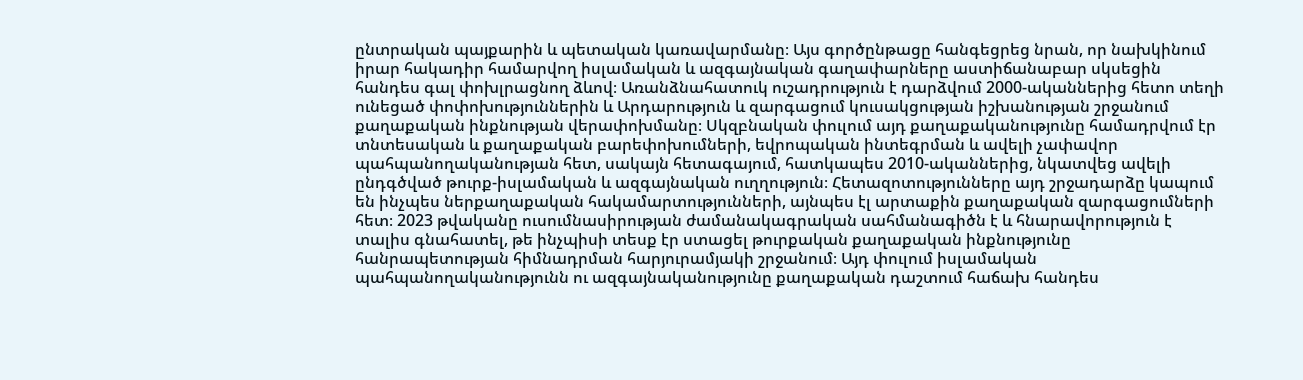ընտրական պայքարին և պետական կառավարմանը։ Այս գործընթացը հանգեցրեց նրան, որ նախկինում իրար հակադիր համարվող իսլամական և ազգայնական գաղափարները աստիճանաբար սկսեցին հանդես գալ փոխլրացնող ձևով։ Առանձնահատուկ ուշադրություն է դարձվում 2000-ականներից հետո տեղի ունեցած փոփոխություններին և Արդարություն և զարգացում կուսակցության իշխանության շրջանում քաղաքական ինքնության վերափոխմանը։ Սկզբնական փուլում այդ քաղաքականությունը համադրվում էր տնտեսական և քաղաքական բարեփոխումների, եվրոպական ինտեգրման և ավելի չափավոր պահպանողականության հետ, սակայն հետագայում, հատկապես 2010-ականներից, նկատվեց ավելի ընդգծված թուրք-իսլամական և ազգայնական ուղղություն։ Հետազոտությունները այդ շրջադարձը կապում են ինչպես ներքաղաքական հակամարտությունների, այնպես էլ արտաքին քաղաքական զարգացումների հետ։ 2023 թվականը ուսումնասիրության ժամանակագրական սահմանագիծն է և հնարավորություն է տալիս գնահատել, թե ինչպիսի տեսք էր ստացել թուրքական քաղաքական ինքնությունը հանրապետության հիմնադրման հարյուրամյակի շրջանում։ Այդ փուլում իսլամական պահպանողականությունն ու ազգայնականությունը քաղաքական դաշտում հաճախ հանդես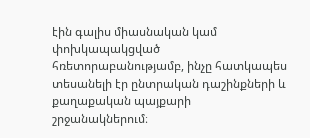էին գալիս միասնական կամ փոխկապակցված հռետորաբանությամբ, ինչը հատկապես տեսանելի էր ընտրական դաշինքների և քաղաքական պայքարի շրջանակներում։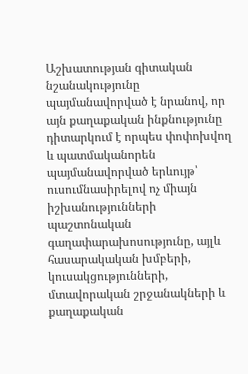Աշխատության գիտական նշանակությունը պայմանավորված է նրանով, որ այն քաղաքական ինքնությունը դիտարկում է որպես փոփոխվող և պատմականորեն պայմանավորված երևույթ՝ ուսումնասիրելով ոչ միայն իշխանությունների պաշտոնական գաղափարախոսությունը, այլև հասարակական խմբերի, կուսակցությունների, մտավորական շրջանակների և քաղաքական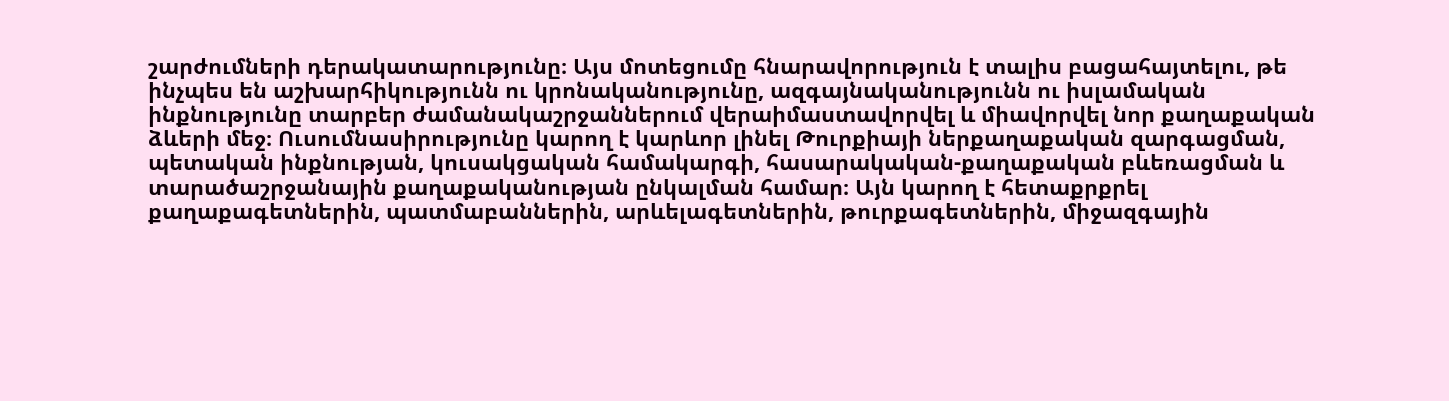շարժումների դերակատարությունը։ Այս մոտեցումը հնարավորություն է տալիս բացահայտելու, թե ինչպես են աշխարհիկությունն ու կրոնականությունը, ազգայնականությունն ու իսլամական ինքնությունը տարբեր ժամանակաշրջաններում վերաիմաստավորվել և միավորվել նոր քաղաքական ձևերի մեջ։ Ուսումնասիրությունը կարող է կարևոր լինել Թուրքիայի ներքաղաքական զարգացման, պետական ինքնության, կուսակցական համակարգի, հասարակական-քաղաքական բևեռացման և տարածաշրջանային քաղաքականության ընկալման համար։ Այն կարող է հետաքրքրել քաղաքագետներին, պատմաբաններին, արևելագետներին, թուրքագետներին, միջազգային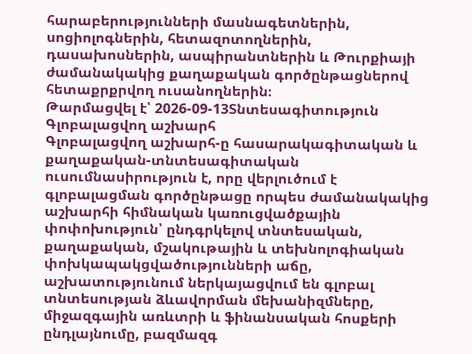հարաբերությունների մասնագետներին, սոցիոլոգներին, հետազոտողներին, դասախոսներին, ասպիրանտներին և Թուրքիայի ժամանակակից քաղաքական գործընթացներով հետաքրքրվող ուսանողներին։
Թարմացվել է՝ 2026-09-13Տնտեսագիտություն
Գլոբալացվող աշխարհ
Գլոբալացվող աշխարհ-ը հասարակագիտական և քաղաքական-տնտեսագիտական ուսումնասիրություն է, որը վերլուծում է գլոբալացման գործընթացը որպես ժամանակակից աշխարհի հիմնական կառուցվածքային փոփոխություն՝ ընդգրկելով տնտեսական, քաղաքական, մշակութային և տեխնոլոգիական փոխկապակցվածությունների աճը, աշխատությունում ներկայացվում են գլոբալ տնտեսության ձևավորման մեխանիզմները, միջազգային առևտրի և ֆինանսական հոսքերի ընդլայնումը, բազմազգ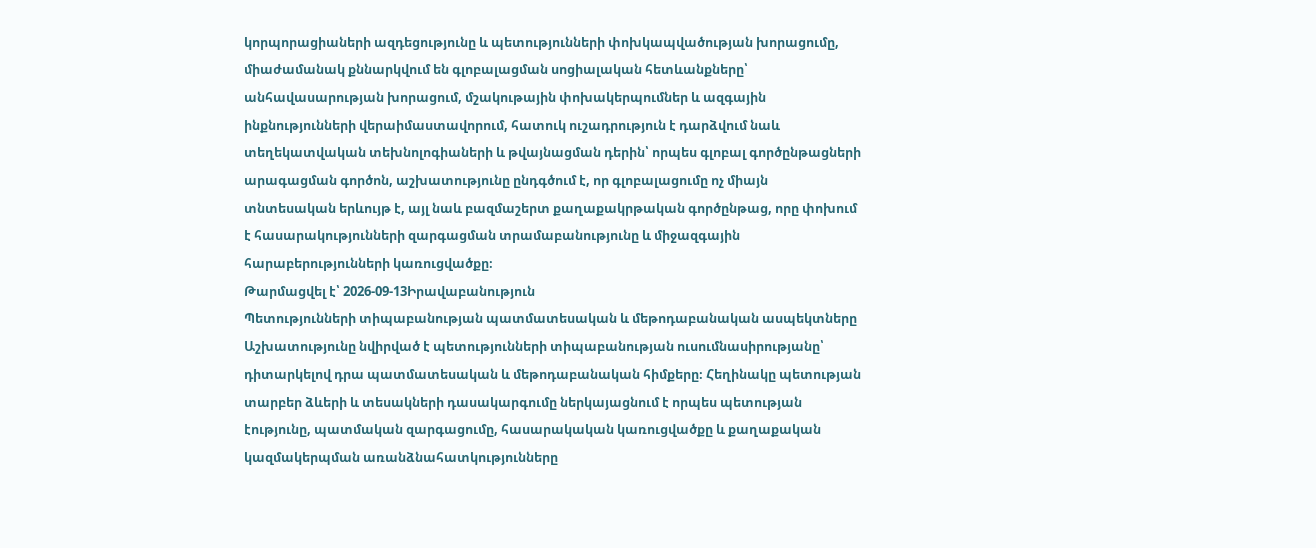կորպորացիաների ազդեցությունը և պետությունների փոխկապվածության խորացումը, միաժամանակ քննարկվում են գլոբալացման սոցիալական հետևանքները՝ անհավասարության խորացում, մշակութային փոխակերպումներ և ազգային ինքնությունների վերաիմաստավորում, հատուկ ուշադրություն է դարձվում նաև տեղեկատվական տեխնոլոգիաների և թվայնացման դերին՝ որպես գլոբալ գործընթացների արագացման գործոն, աշխատությունը ընդգծում է, որ գլոբալացումը ոչ միայն տնտեսական երևույթ է, այլ նաև բազմաշերտ քաղաքակրթական գործընթաց, որը փոխում է հասարակությունների զարգացման տրամաբանությունը և միջազգային հարաբերությունների կառուցվածքը։
Թարմացվել է՝ 2026-09-13Իրավաբանություն
Պետությունների տիպաբանության պատմատեսական և մեթոդաբանական ասպեկտները
Աշխատությունը նվիրված է պետությունների տիպաբանության ուսումնասիրությանը՝ դիտարկելով դրա պատմատեսական և մեթոդաբանական հիմքերը։ Հեղինակը պետության տարբեր ձևերի և տեսակների դասակարգումը ներկայացնում է որպես պետության էությունը, պատմական զարգացումը, հասարակական կառուցվածքը և քաղաքական կազմակերպման առանձնահատկությունները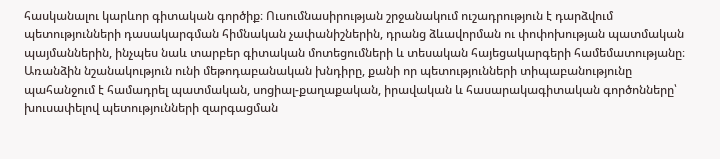հասկանալու կարևոր գիտական գործիք։ Ուսումնասիրության շրջանակում ուշադրություն է դարձվում պետությունների դասակարգման հիմնական չափանիշներին, դրանց ձևավորման ու փոփոխության պատմական պայմաններին, ինչպես նաև տարբեր գիտական մոտեցումների և տեսական հայեցակարգերի համեմատությանը։ Առանձին նշանակություն ունի մեթոդաբանական խնդիրը, քանի որ պետությունների տիպաբանությունը պահանջում է համադրել պատմական, սոցիալ-քաղաքական, իրավական և հասարակագիտական գործոնները՝ խուսափելով պետությունների զարգացման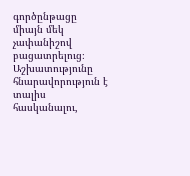գործընթացը միայն մեկ չափանիշով բացատրելուց։ Աշխատությունը հնարավորություն է տալիս հասկանալու,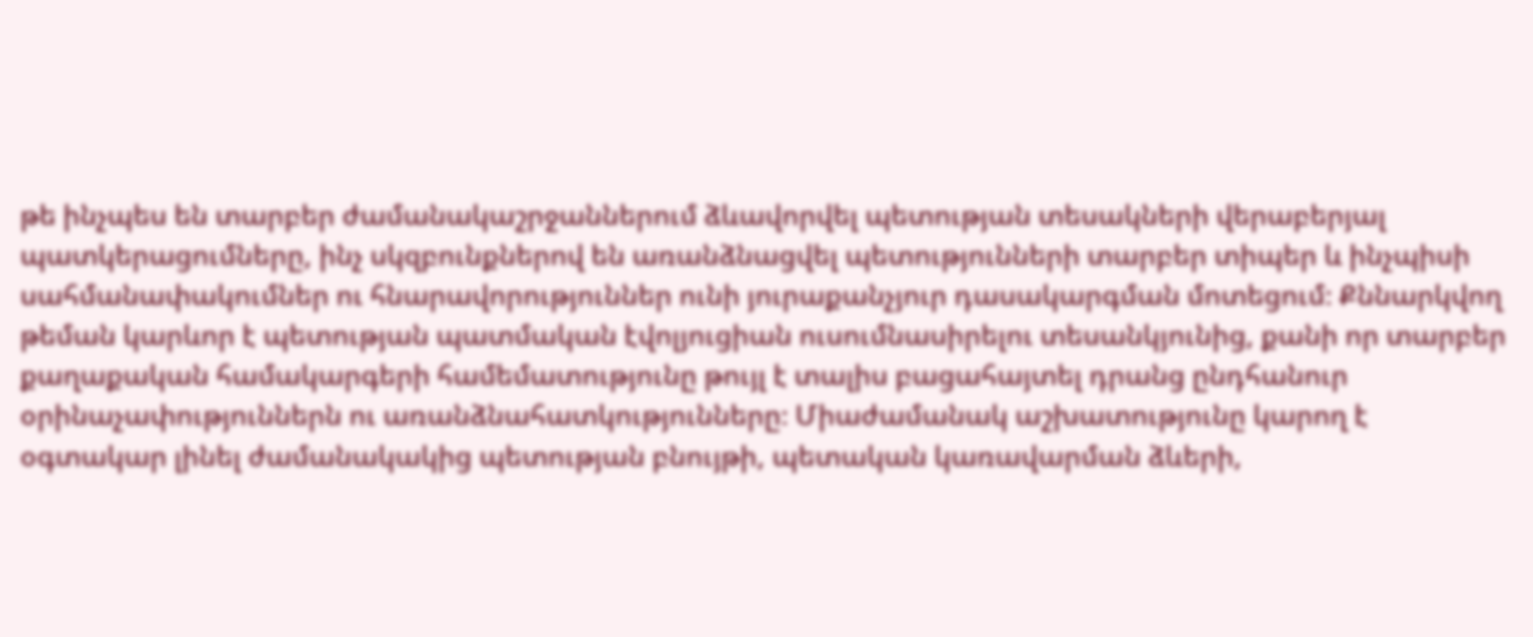թե ինչպես են տարբեր ժամանակաշրջաններում ձևավորվել պետության տեսակների վերաբերյալ պատկերացումները, ինչ սկզբունքներով են առանձնացվել պետությունների տարբեր տիպեր և ինչպիսի սահմանափակումներ ու հնարավորություններ ունի յուրաքանչյուր դասակարգման մոտեցում։ Քննարկվող թեման կարևոր է պետության պատմական էվոլյուցիան ուսումնասիրելու տեսանկյունից, քանի որ տարբեր քաղաքական համակարգերի համեմատությունը թույլ է տալիս բացահայտել դրանց ընդհանուր օրինաչափություններն ու առանձնահատկությունները։ Միաժամանակ աշխատությունը կարող է օգտակար լինել ժամանակակից պետության բնույթի, պետական կառավարման ձևերի,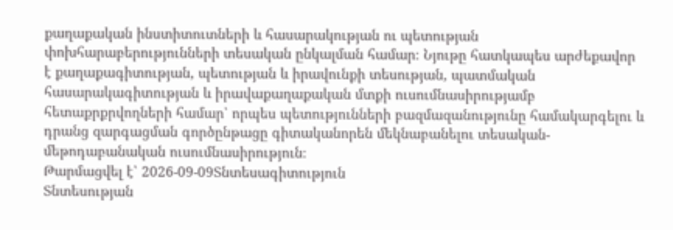քաղաքական ինստիտուտների և հասարակության ու պետության փոխհարաբերությունների տեսական ընկալման համար։ Նյութը հատկապես արժեքավոր է քաղաքագիտության, պետության և իրավունքի տեսության, պատմական հասարակագիտության և իրավաքաղաքական մտքի ուսումնասիրությամբ հետաքրքրվողների համար՝ որպես պետությունների բազմազանությունը համակարգելու և դրանց զարգացման գործընթացը գիտականորեն մեկնաբանելու տեսական-մեթոդաբանական ուսումնասիրություն։
Թարմացվել է՝ 2026-09-09Տնտեսագիտություն
Տնտեսության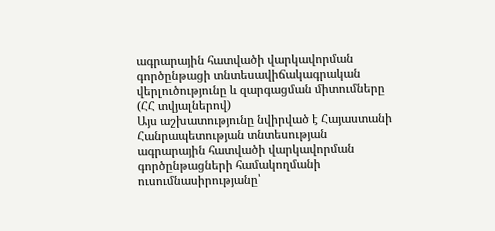ագրարային հատվածի վարկավորման գործընթացի տնտեսավիճակագրական վերլուծությունը և զարգացման միտումները (ՀՀ տվյալներով)
Այս աշխատությունը նվիրված է Հայաստանի Հանրապետության տնտեսության ագրարային հատվածի վարկավորման գործընթացների համակողմանի ուսումնասիրությանը՝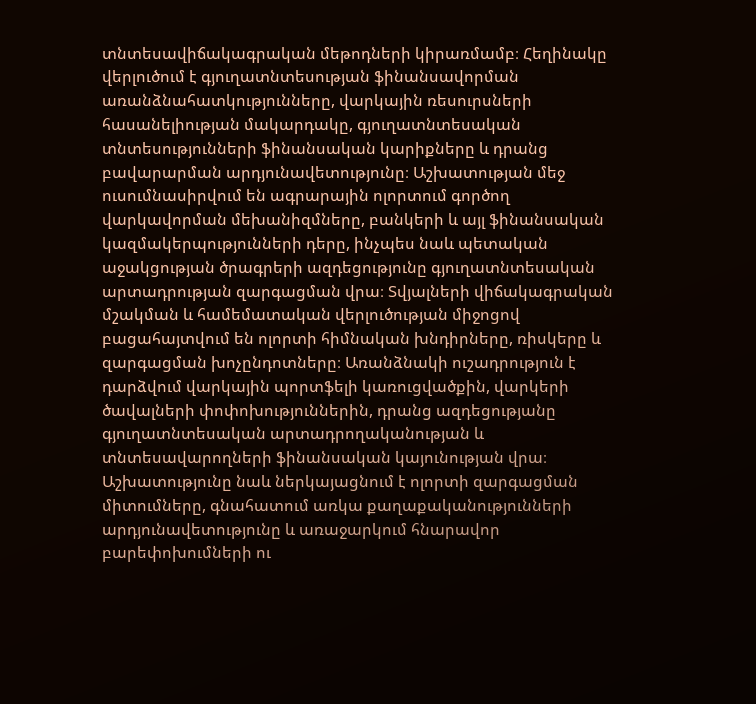տնտեսավիճակագրական մեթոդների կիրառմամբ։ Հեղինակը վերլուծում է գյուղատնտեսության ֆինանսավորման առանձնահատկությունները, վարկային ռեսուրսների հասանելիության մակարդակը, գյուղատնտեսական տնտեսությունների ֆինանսական կարիքները և դրանց բավարարման արդյունավետությունը։ Աշխատության մեջ ուսումնասիրվում են ագրարային ոլորտում գործող վարկավորման մեխանիզմները, բանկերի և այլ ֆինանսական կազմակերպությունների դերը, ինչպես նաև պետական աջակցության ծրագրերի ազդեցությունը գյուղատնտեսական արտադրության զարգացման վրա։ Տվյալների վիճակագրական մշակման և համեմատական վերլուծության միջոցով բացահայտվում են ոլորտի հիմնական խնդիրները, ռիսկերը և զարգացման խոչընդոտները։ Առանձնակի ուշադրություն է դարձվում վարկային պորտֆելի կառուցվածքին, վարկերի ծավալների փոփոխություններին, դրանց ազդեցությանը գյուղատնտեսական արտադրողականության և տնտեսավարողների ֆինանսական կայունության վրա։ Աշխատությունը նաև ներկայացնում է ոլորտի զարգացման միտումները, գնահատում առկա քաղաքականությունների արդյունավետությունը և առաջարկում հնարավոր բարեփոխումների ու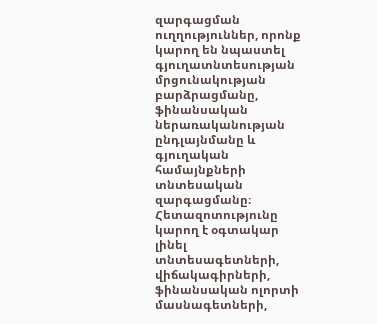զարգացման ուղղություններ, որոնք կարող են նպաստել գյուղատնտեսության մրցունակության բարձրացմանը, ֆինանսական ներառականության ընդլայնմանը և գյուղական համայնքների տնտեսական զարգացմանը։ Հետազոտությունը կարող է օգտակար լինել տնտեսագետների, վիճակագիրների, ֆինանսական ոլորտի մասնագետների,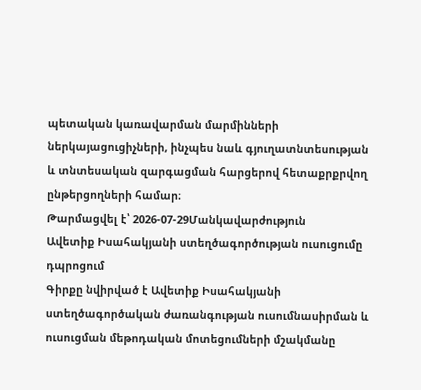պետական կառավարման մարմինների ներկայացուցիչների, ինչպես նաև գյուղատնտեսության և տնտեսական զարգացման հարցերով հետաքրքրվող ընթերցողների համար։
Թարմացվել է՝ 2026-07-29Մանկավարժություն
Ավետիք Իսահակյանի ստեղծագործության ուսուցումը դպրոցում
Գիրքը նվիրված է Ավետիք Իսահակյանի ստեղծագործական ժառանգության ուսումնասիրման և ուսուցման մեթոդական մոտեցումների մշակմանը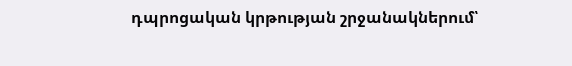դպրոցական կրթության շրջանակներում՝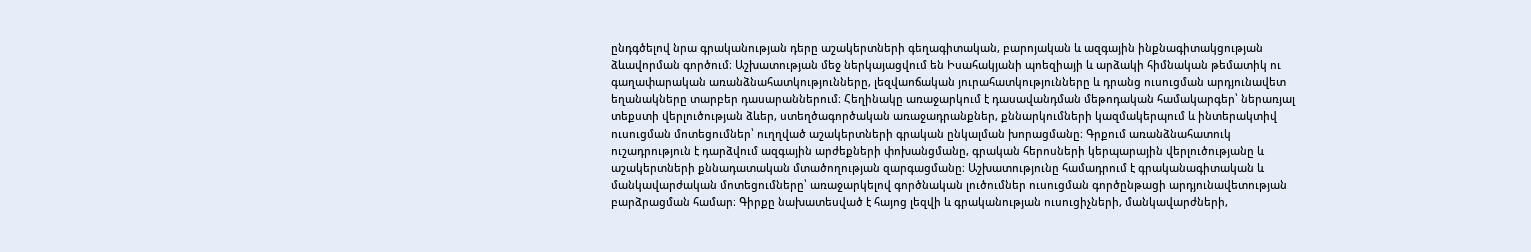ընդգծելով նրա գրականության դերը աշակերտների գեղագիտական, բարոյական և ազգային ինքնագիտակցության ձևավորման գործում։ Աշխատության մեջ ներկայացվում են Իսահակյանի պոեզիայի և արձակի հիմնական թեմատիկ ու գաղափարական առանձնահատկությունները, լեզվաոճական յուրահատկությունները և դրանց ուսուցման արդյունավետ եղանակները տարբեր դասարաններում։ Հեղինակը առաջարկում է դասավանդման մեթոդական համակարգեր՝ ներառյալ տեքստի վերլուծության ձևեր, ստեղծագործական առաջադրանքներ, քննարկումների կազմակերպում և ինտերակտիվ ուսուցման մոտեցումներ՝ ուղղված աշակերտների գրական ընկալման խորացմանը։ Գրքում առանձնահատուկ ուշադրություն է դարձվում ազգային արժեքների փոխանցմանը, գրական հերոսների կերպարային վերլուծությանը և աշակերտների քննադատական մտածողության զարգացմանը։ Աշխատությունը համադրում է գրականագիտական և մանկավարժական մոտեցումները՝ առաջարկելով գործնական լուծումներ ուսուցման գործընթացի արդյունավետության բարձրացման համար։ Գիրքը նախատեսված է հայոց լեզվի և գրականության ուսուցիչների, մանկավարժների,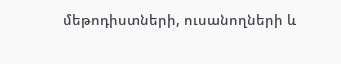մեթոդիստների, ուսանողների և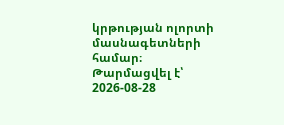կրթության ոլորտի մասնագետների համար։
Թարմացվել է՝ 2026-08-28